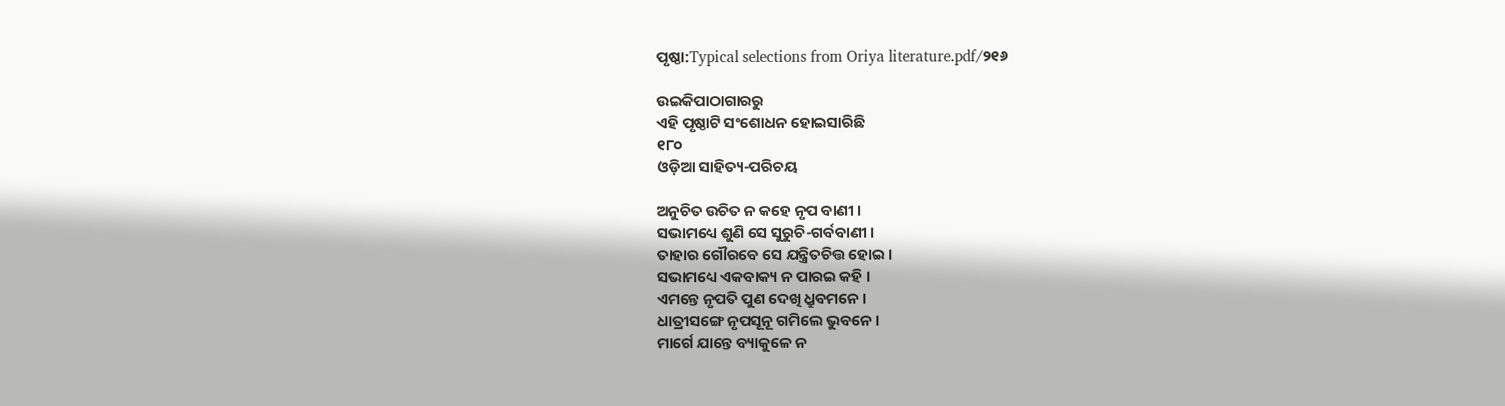ପୃଷ୍ଠା:Typical selections from Oriya literature.pdf/୨୧୬

ଉଇକିପାଠାଗାର‌ରୁ
ଏହି ପୃଷ୍ଠାଟି ସଂଶୋଧନ ହୋଇସାରିଛି
୧୮୦
ଓଡ଼ିଆ ସାହିତ୍ୟ-ପରିଚୟ

ଅନୁଚିତ ଉଚିତ ନ କ‌ହେ ନୃପ ବାଣୀ ।
ସଭାମଧ୍ୟେ ଶୁଣି ସେ ସୁରୁଚି-ଗର୍ବବାଣୀ ।
ତାହାର ଗୌରବେ ସେ ଯନ୍ତ୍ରିତଚିତ୍ତ ହୋଇ ।
ସଭାମଧ୍ୟେ ଏକବାକ୍ୟ ନ ପାରଇ କ‌ହି ।
ଏମନ୍ତେ ନୃପତି ପୁଣ ଦେଖି ଧ୍ରୁବମନେ ।
ଧାତ୍ରୀସଙ୍ଗେ ନୃପସୂନୂ ଗମିଲେ ଭୁବନେ ।
ମାର୍ଗେ ଯାନ୍ତେ ବ୍ୟାକୁଳେ ନ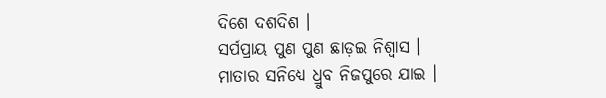ଦିଶେ ଦଶଦିଶ ।
ସର୍ପ‌ପ୍ରାୟ ପୁଣ ପୁଣ ଛାଡ଼ଇ ନିଶ୍ୱାସ ।
ମାତାର ସନିଧ୍ୟେ ଧ୍ରୁବ ନିଜପୁରେ ଯାଇ ।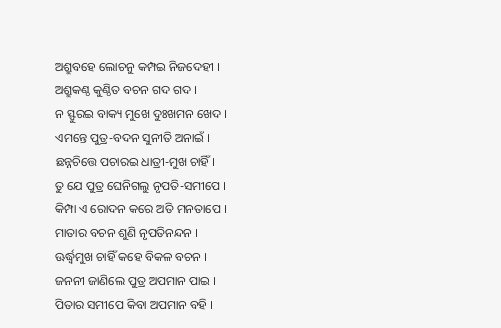ଅଶ୍ରୁବ‌ହେ ଲୋଚନୁ କମ୍ପଇ ନିଜଦେହୀ ।
ଅଶ୍ରୁକଣ୍ଠ କୁଣ୍ଠିତ ବଚନ ଗଦ ଗଦ ।
ନ ସ୍ଫୁରଇ ବାକ୍ୟ ମୁଖେ ଦୁଃଖମନ ଖେଦ ।
ଏମନ୍ତେ ପୁତ୍ର-ବଦନ ସୁନୀତି ଅନାଇଁ ।
ଛନ୍ନ‌ଚିତ୍ତେ ପଚାରଇ ଧାତ୍ରୀ-ମୁଖ ଚାହିଁ ।
ତୁ ଯେ ପୁତ୍ର ଘେନିଗଲୁ ନୃପତି-ସମୀପେ ।
କିମ୍ପା ଏ ରୋଦନ କରେ ଅତି ମନତାପେ ।
ମାତାର ବଚନ ଶୁଣି ନୃପତିନନ୍ଦନ ।
ଊର୍ଦ୍ଧ୍ୱମୁଖ ଚାହିଁ କ‌ହେ ବିକଳ ବଚନ ।
ଜନନୀ ଜାଣିଲେ ପୁତ୍ର ଅପମାନ ପାଇ ।
ପିତାର ସମୀପେ କିବା ଅପମାନ ବ‌ହି ।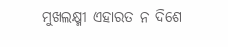ମୁଖଲକ୍ଷ୍ମୀ ଏହାରତ ନ ଦିଶେ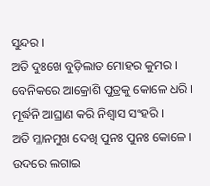ସୁନ୍ଦର ।
ଅତି ଦୁଃଖେ ବୁଡ଼ିଲାତ ମୋହର କୁମର ।
ବେନିକରେ ଆକ୍ରୋଶି ପୁତ୍ରକୁ କୋଳେ ଧରି ।
ମୂର୍ଦ୍ଧନି ଆଘ୍ରାଣ କରି ନିଶ୍ୱାସ ସଂହରି ।
ଅତି ମ୍ଳାନମୁଖ ଦେଖି ପୁନଃ ପୁନଃ କୋଳେ ।
ଉଦରେ ଲଗାଇ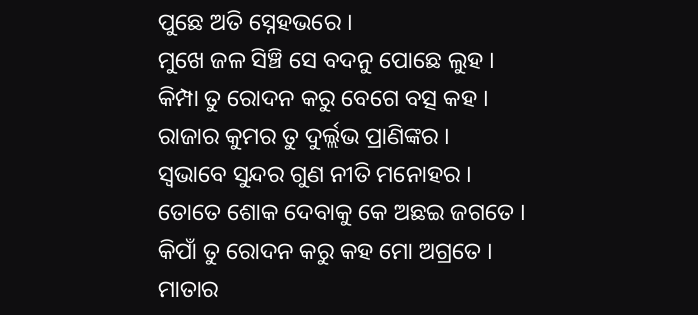ପୁଛେ ଅତି ସ୍ନେହଭରେ ।
ମୁଖେ ଜଳ ସିଞ୍ଚି ସେ ବଦନୁ ପୋଛେ ଲୁହ ।
କିମ୍ପା ତୁ ରୋଦନ କରୁ ବେଗେ ବତ୍ସ କ‌ହ ।
ରାଜାର କୁମର ତୁ ଦୁର୍ଲ୍ଲଭ ପ୍ରାଣିଙ୍କର ।
ସ୍ୱଭାବେ ସୁନ୍ଦର ଗୁଣ ନୀତି ମନୋହର ।
ତୋତେ ଶୋକ ଦେବାକୁ କେ ଅଛଇ ଜଗତେ ।
କିପାଁ ତୁ ରୋଦନ କରୁ କ‌ହ ମୋ ଅଗ୍ରତେ ।
ମାତାର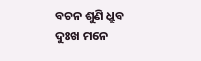ବଚନ ଶୁଣି ଧ୍ରୁବ ଦୁଃଖ ମନେ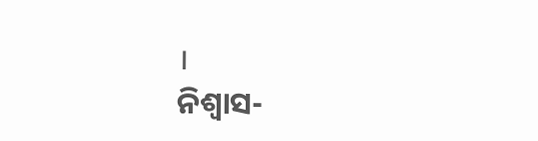।
ନିଶ୍ୱାସ-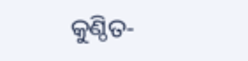କୁଣ୍ଠିତ-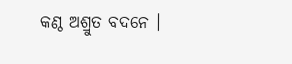କଣ୍ଠ ଅଶ୍ରୁତ ବଦନେ ।